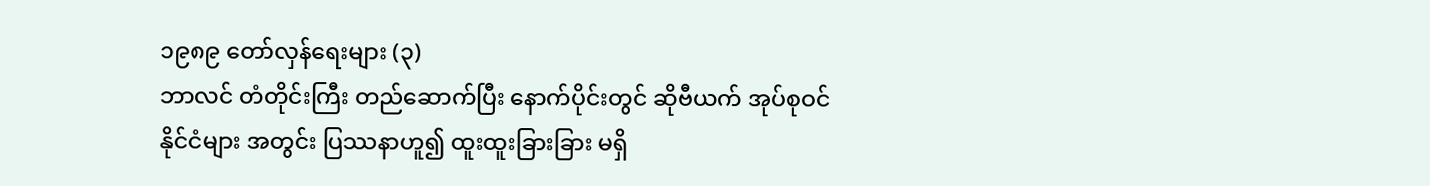၁၉၈၉ တော်လှန်ရေးများ (၃)
ဘာလင် တံတိုင်းကြီး တည်ဆောက်ပြီး နောက်ပိုင်းတွင် ဆိုဗီယက် အုပ်စုဝင် နိုင်ငံများ အတွင်း ပြဿနာဟူ၍ ထူးထူးခြားခြား မရှိ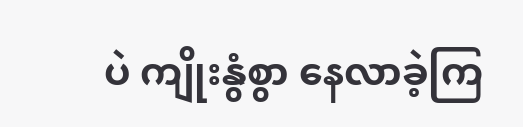ပဲ ကျိုးနွံစွာ နေလာခဲ့ကြ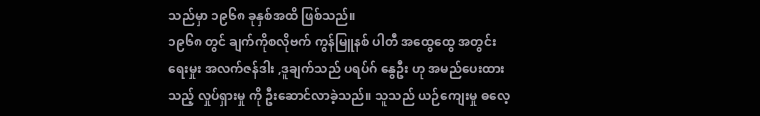သည်မှာ ၁၉၆၈ ခုနှစ်အထိ ဖြစ်သည်။
၁၉၆၈ တွင် ချက်ကိုစလိုဗက် ကွန်မြူနစ် ပါတီ အထွေထွေ အတွင်းရေးမှုး အလက်ဇန်ဒါး ,ဒူချက်သည် ပရပ်ဂ် နွေဦး ဟု အမည်ပေးထားသည့် လှုပ်ရှားမှု ကို ဦးဆောင်လာခဲ့သည်။ သူသည် ယဉ်ကျေးမှု ဓလေ့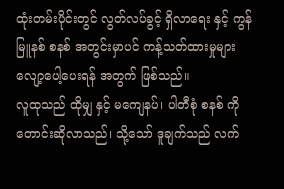ထုံးတမ်းပိုင်းတွင် လွတ်လပ်ခွင့် ရှိလာရေး နှင့် ကွန်မြူနစ် စနစ် အတွင်းမှာပင် ကန့်သတ်ထားမှုများ လျော့ပေါ့ပေးရန် အတွက် ဖြစ်သည်။
လူထုသည် ထိုမျှ နှင့် မကျေနပ်၊ ပါတီစုံ စနစ် ကို တောင်းဆိုလာသည်၊ သို့သော် ဒူချက်သည် လက်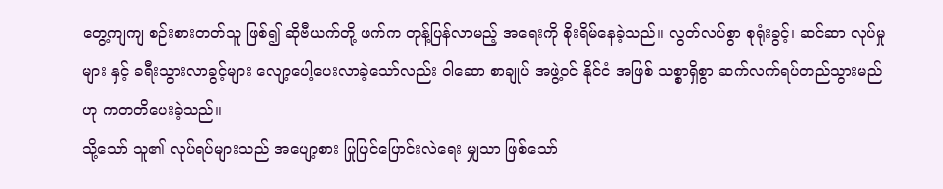တွေ့ကျကျ စဉ်းစားတတ်သူ ဖြစ်၍ ဆိုဗီယက်တို့ ဖက်က တုန့်ပြန်လာမည့် အရေးကို စိုးရိမ်နေခဲ့သည်။ လွတ်လပ်စွာ စုရုံးခွင့်၊ ဆင်ဆာ လုပ်မှုများ နှင့် ခရီးသွားလာခွင့်များ လျော့ပေါ့ပေးလာခဲ့သော်လည်း ဝါဆော စာချုပ် အဖွဲ့ဝင် နိုင်ငံ အဖြစ် သစ္စာရှိစွာ ဆက်လက်ရပ်တည်သွားမည်ဟု ကတတိပေးခဲ့သည်။
သို့သော် သူ၏ လုပ်ရပ်များသည် အပျော့စား ပြုပြင်ပြောင်းလဲရေး မျှသာ ဖြစ်သော်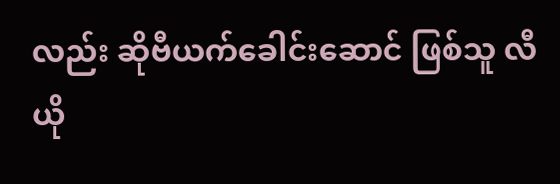လည်း ဆိုဗီယက်ခေါင်းဆောင် ဖြစ်သူ လီယို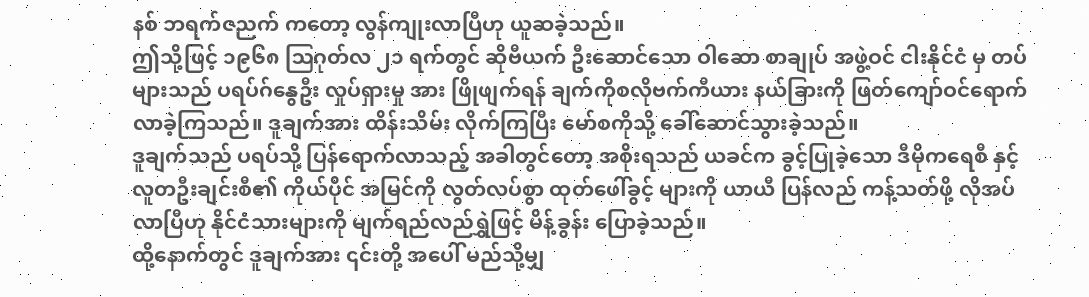နစ် ဘရက်ဇညက် ကတော့ လွန်ကျုးလာပြီဟု ယူဆခဲ့သည်။
ဤသို့ဖြင့် ၁၉၆၈ ဩဂုတ်လ ၂၁ ရက်တွင် ဆိုဗီယက် ဦးဆောင်သော ဝါဆော စာချုပ် အဖွဲ့ဝင် ငါးနိုင်ငံ မှ တပ်များသည် ပရပ်ဂ်နွေဦး လှုပ်ရှားမှု အား ဖြိုဖျက်ရန် ချက်ကိုစလိုဗက်ကီယား နယ်ခြားကို ဖြတ်ကျော်ဝင်ရောက်လာခဲ့ကြသည်။ ဒူချက်အား ထိန်းသိမ်း လိုက်ကြပြီး မော်စကိုသို့ ခေါ်ဆောင်သွားခဲ့သည်။
ဒူချက်သည် ပရပ်သို့ ပြန်ရောက်လာသည့် အခါတွင်တော့ အစိုးရသည် ယခင်က ခွင့်ပြုခဲ့သော ဒီမိုကရေစီ နှင့် လူတဦးချင်းစီ၏ ကိုယ်ပိုင် အမြင်ကို လွတ်လပ်စွာ ထုတ်ဖေါ်ခွင့် များကို ယာယီ ပြန်လည် ကန့်သတ်ဖို့ လိုအပ်လာပြီဟု နိုင်ငံသားများကို မျက်ရည်လည်ရွှဲဖြင့် မိန့်ခွန်း ပြောခဲ့သည်။
ထို့နောက်တွင် ဒူချက်အား ၎င်းတို့ အပေါ် မည်သို့မျှ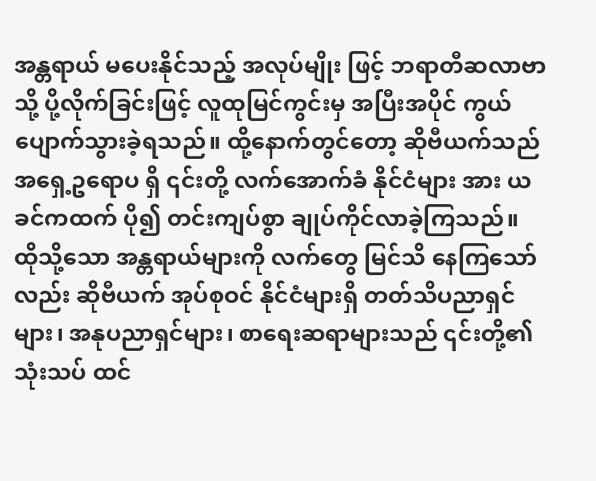အန္တရာယ် မပေးနိုင်သည့် အလုပ်မျိုး ဖြင့် ဘရာတီဆလာဗာ သို့ ပို့လိုက်ခြင်းဖြင့် လူထုမြင်ကွင်းမှ အပြီးအပိုင် ကွယ်ပျောက်သွားခဲ့ရသည်။ ထို့နောက်တွင်တော့ ဆိုဗီယက်သည် အရှေ့ဥရောပ ရှိ ၎င်းတို့ လက်အောက်ခံ နိုင်ငံများ အား ယခင်ကထက် ပို၍ တင်းကျပ်စွာ ချုပ်ကိုင်လာခဲ့ကြသည်။
ထိုသို့သော အန္တရာယ်များကို လက်တွေ မြင်သိ နေကြသော်လည်း ဆိုဗီယက် အုပ်စုဝင် နိုင်ငံများရှိ တတ်သိပညာရှင်များ၊ အနုပညာရှင်များ၊ စာရေးဆရာများသည် ၎င်းတို့၏ သုံးသပ် ထင်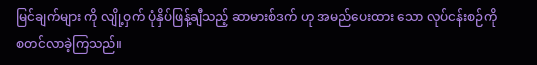မြင်ချက်များ ကို လျို့ဝှက် ပုံနှိပ်ဖြန့်ချီသည့် ဆာမားစ်ဒက် ဟု အမည်ပေးထား သော လုပ်ငန်းစဉ်ကို စတင်လာခဲ့ကြသည်။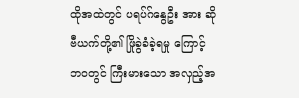ထိုအထဲတွင် ပရပ်ဂ်နွေဦး အား ဆိုဗီယက်တို့၏ ဖြိုခွဲခံခဲ့ရမှု ကြောင့် ဘဝတွင် ကြီးမားသော အလှည့်အ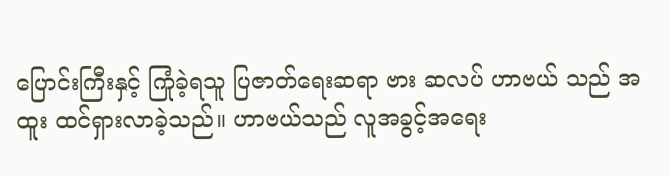ပြောင်းကြီးနှင့် ကြုံခဲ့ရသူ ပြဇာတ်ရေးဆရာ ဗား ဆလပ် ဟာဗယ် သည် အထူး ထင်ရှားလာခဲ့သည်။ ဟာဗယ်သည် လူအခွင့်အရေး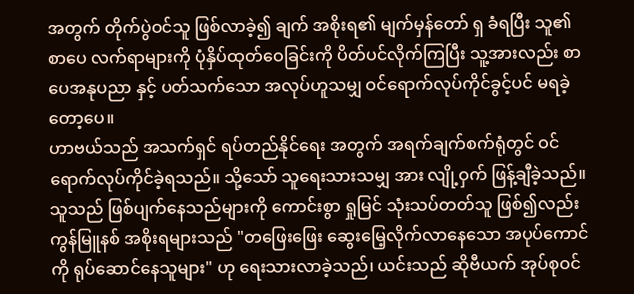အတွက် တိုက်ပွဲဝင်သူ ဖြစ်လာခဲ့၍ ချက် အစိုးရ၏ မျက်မှန်တော် ရှ ခံရပြီး သူ၏ စာပေ လက်ရာများကို ပုံနှိပ်ထုတ်ဝေခြင်းကို ပိတ်ပင်လိုက်ကြပြီး သူ့အားလည်း စာပေအနုပညာ နှင့် ပတ်သက်သော အလုပ်ဟူသမျှ ဝင်ရောက်လုပ်ကိုင်ခွင့်ပင် မရခဲ့တော့ပေ။
ဟာဗယ်သည် အသက်ရှင် ရပ်တည်နိုင်ရေး အတွက် အရက်ချက်စက်ရုံတွင် ဝင်ရောက်လုပ်ကိုင်ခဲ့ရသည်။ သို့သော် သူရေးသားသမျှ အား လျို့ဝှက် ဖြန့်ချီခဲ့သည်။ သူသည် ဖြစ်ပျက်နေသည်များကို ကောင်းစွာ ရှုမြင် သုံးသပ်တတ်သူ ဖြစ်၍လည်း ကွန်မြူနစ် အစိုးရများသည် "တဖြေးဖြေး ဆွေးမြေ့လိုက်လာနေသော အပုပ်ကောင်ကို ရုပ်ဆောင်နေသူများ" ဟု ရေးသားလာခဲ့သည်၊ ယင်းသည် ဆိုဗီယက် အုပ်စုဝင်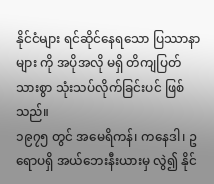နိုင်ငံများ ရင်ဆိုင်နေရသော ပြဿာနာများ ကို အပိုအလို မရှိ တိကျပြတ်သားစွာ သုံးသပ်လိုက်ခြင်းပင် ဖြစ်သည်။
၁၉၇၅ တွင် အမေရိကန်၊ ကနေဒါ၊ ဥရောပရှိ အယ်ဘေးနီးယားမှ လွဲ၍ နိုင်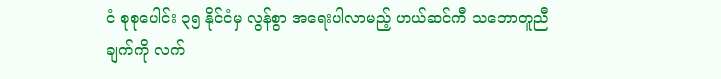ငံ စုစုပေါင်း ၃၅ နိုင်ငံမှ လွန်စွာ အရေးပါလာမည့် ဟယ်ဆင်ကီ သဘောတူညီချက်ကို လက်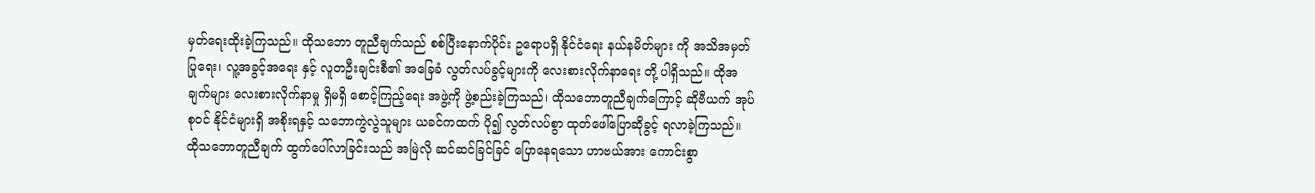မှတ်ရေးထိုးခဲ့ကြသည်။ ထိုသဘော တူညီချက်သည် စစ်ပြီးနောက်ပိုင်း ဥရောပရှိ နိုင်ငံရေး နယ်နမိတ်များ ကို အသိအမှတ် ပြုရေး၊ လူ့အခွင့်အရေး နှင့် လူတဦးချင်းစီ၏ အခြေခံ လွတ်လပ်ခွင့်များကို လေးစားလိုက်နာရေး တို့ ပါရှိသည်။ ထိုအချက်များ လေးစားလိုက်နာမှု ရှိမရှိ စောင့်ကြည့်ရေး အဖွဲ့ကို ဖွဲ့စည်းခဲ့ကြသည်၊ ထိုသဘောတူညီချက်ကြောင့် ဆိုဗီယက် အုပ်စုဝင် နိုင်ငံများရှိ အစိုးရနှင့် သဘောကွဲလွဲသူများ ယခင်ကထက် ပို၍ လွတ်လပ်စွာ ထုတ်ဖေါ်ပြောဆိုခွင့် ရလာခဲ့ကြသည်။
ထိုသဘောတူညီချက် ထွက်ပေါ်လာခြင်းသည် အမြဲလို ဆင်ဆင်ခြင်ခြင် ပြောနေရသော ဟာဗယ်အား ကောင်းစွာ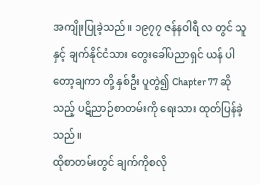အကျိုးပြုခဲ့သည်။ ၁၉၇၇ ဇန်နဝါရီ လ တွင် သူနှင့် ချက်နိုင်ငံသား တွေးခေါ်ပညာရှင် ယန် ပါတော့ချကာ တို့ နှစ်ဦး ပူတွဲ၍ Chapter 77 ဆိုသည့် ပဋိညာဉ်စာတမ်းကို ရေးသား ထုတ်ပြန်ခဲ့သည်။
ထိုစာတမ်းတွင် ချက်ကိုစလို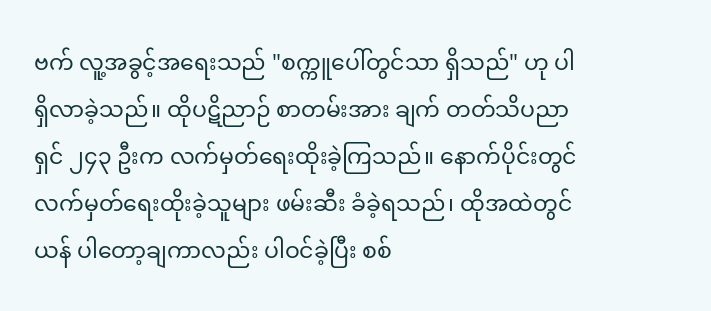ဗက် လူ့အခွင့်အရေးသည် "စက္ကူပေါ်တွင်သာ ရှိသည်" ဟု ပါရှိလာခဲ့သည်။ ထိုပဋိညာဉ် စာတမ်းအား ချက် တတ်သိပညာရှင် ၂၄၃ ဦးက လက်မှတ်ရေးထိုးခဲ့ကြသည်။ နောက်ပိုင်းတွင် လက်မှတ်ရေးထိုးခဲ့သူများ ဖမ်းဆီး ခံခဲ့ရသည်၊ ထိုအထဲတွင် ယန် ပါတော့ချကာလည်း ပါဝင်ခဲ့ပြီး စစ်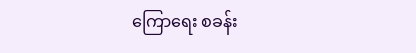ကြောရေး စခန်း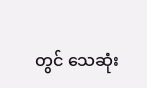တွင် သေဆုံး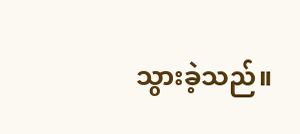သွားခဲ့သည်။